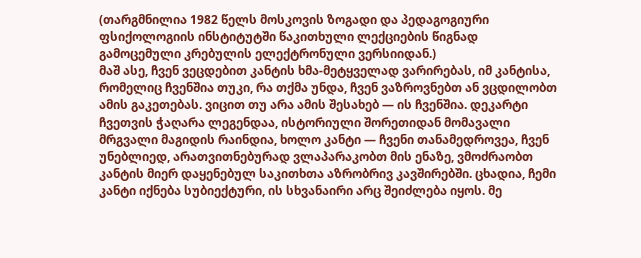(თარგმნილია 1982 წელს მოსკოვის ზოგადი და პედაგოგიური ფსიქოლოგიის ინსტიტუტში წაკითხული ლექციების წიგნად გამოცემული კრებულის ელექტრონული ვერსიიდან.)
მაშ ასე, ჩვენ ვეცდებით კანტის ხმა-მეტყველად ვარირებას, იმ კანტისა, რომელიც ჩვენშია თუკი, რა თქმა უნდა, ჩვენ ვაზროვნებთ ან ვცდილობთ ამის გაკეთებას. ვიცით თუ არა ამის შესახებ — ის ჩვენშია. დეკარტი ჩვეთვის ჭაღარა ლეგენდაა, ისტორიული შორეთიდან მომავალი მრგვალი მაგიდის რაინდია, ხოლო კანტი — ჩვენი თანამედროვეა, ჩვენ უნებლიედ, არათვითნებურად ვლაპარაკობთ მის ენაზე, ვმოძრაობთ კანტის მიერ დაყენებულ საკითხთა აზრობრივ კავშირებში. ცხადია, ჩემი კანტი იქნება სუბიექტური, ის სხვანაირი არც შეიძლება იყოს. მე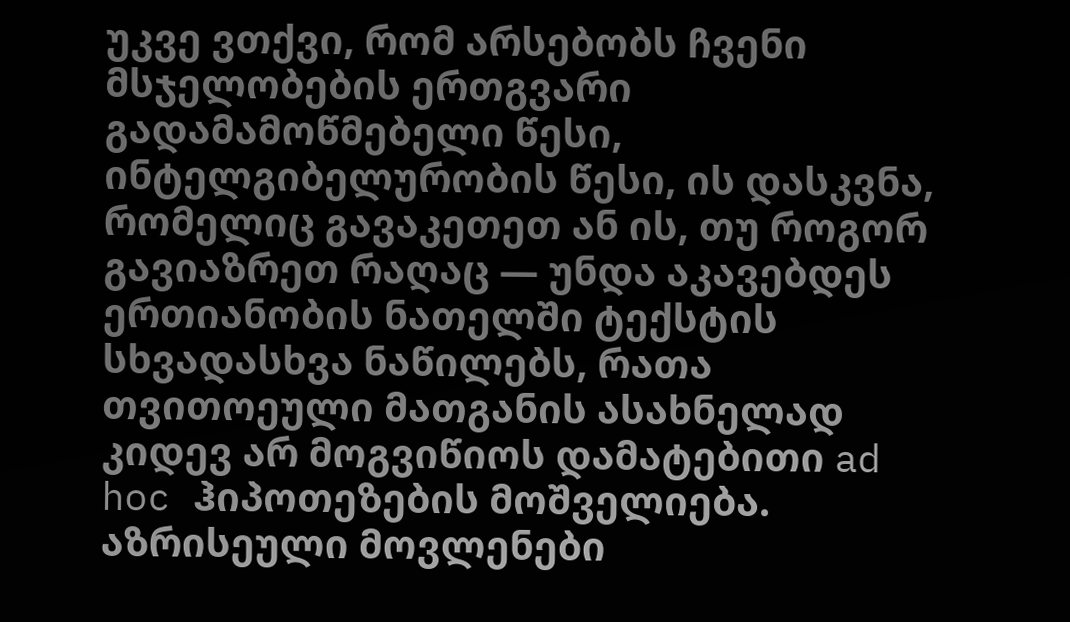უკვე ვთქვი, რომ არსებობს ჩვენი მსჯელობების ერთგვარი გადამამოწმებელი წესი, ინტელგიბელურობის წესი, ის დასკვნა, რომელიც გავაკეთეთ ან ის, თუ როგორ გავიაზრეთ რაღაც — უნდა აკავებდეს ერთიანობის ნათელში ტექსტის სხვადასხვა ნაწილებს, რათა თვითოეული მათგანის ასახნელად კიდევ არ მოგვიწიოს დამატებითი ad hoc ჰიპოთეზების მოშველიება. აზრისეული მოვლენები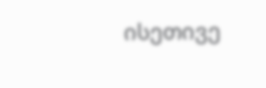ისეთივე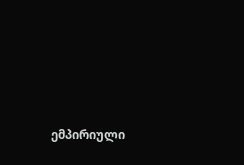ემპირიული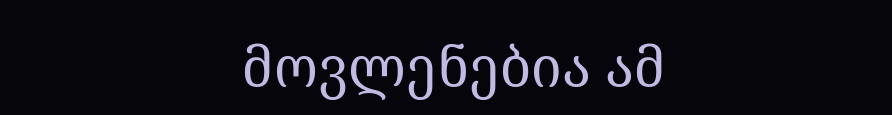მოვლენებია ამ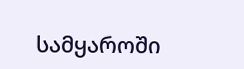სამყაროში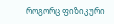როგორც ფიზიკური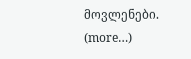მოვლენები. (more…)